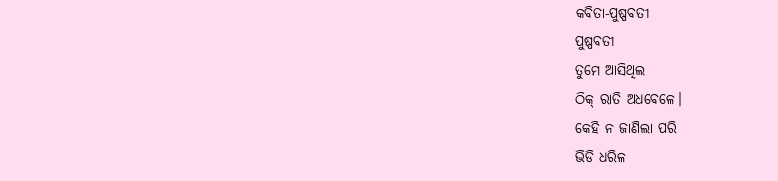କବିତା-ପୁଷ୍ପବତୀ
ପୁଷ୍ପବତୀ
ତୁମେ ଆସିଥିଲ
ଠିକ୍ ରାତି ଅଧବେଳେ।
କେହି ନ ଜାଣିଲା ପରି
ଭିଡି ଧରିଳ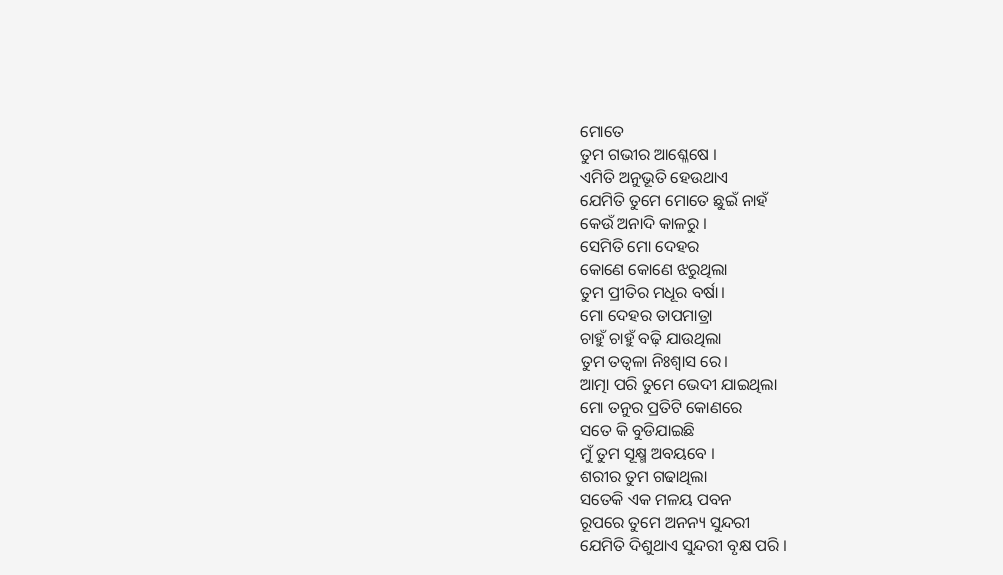ମୋତେ
ତୁମ ଗଭୀର ଆଶ୍ଳେଷେ ।
ଏମିତି ଅନୁଭୂତି ହେଉଥାଏ
ଯେମିତି ତୁମେ ମୋତେ ଛୁଇଁ ନାହଁ
କେଉଁ ଅନାଦି କାଳରୁ ।
ସେମିତି ମୋ ଦେହର
କୋଣେ କୋଣେ ଝରୁଥିଲା
ତୁମ ପ୍ରୀତିର ମଧୂର ବର୍ଷା।
ମୋ ଦେହର ତାପମାତ୍ରା
ଚାହୁଁ ଚାହୁଁ ବଢ଼ି ଯାଉଥିଲା
ତୁମ ତତ୍ଵଳା ନିଃଶ୍ବାସ ରେ।
ଆତ୍ମା ପରି ତୁମେ ଭେଦୀ ଯାଇଥିଲା
ମୋ ତନୁର ପ୍ରତିଟି କୋଣରେ
ସତେ କି ବୁଡିଯାଇଛି
ମୁଁ ତୁମ ସୂକ୍ଷ୍ମ ଅବୟବେ ।
ଶରୀର ତୁମ ଗଢାଥିଲା
ସତେକି ଏକ ମଳୟ ପବନ
ରୂପରେ ତୁମେ ଅନନ୍ୟ ସୁନ୍ଦରୀ
ଯେମିତି ଦିଶୁଥାଏ ସୁନ୍ଦରୀ ବୃକ୍ଷ ପରି ।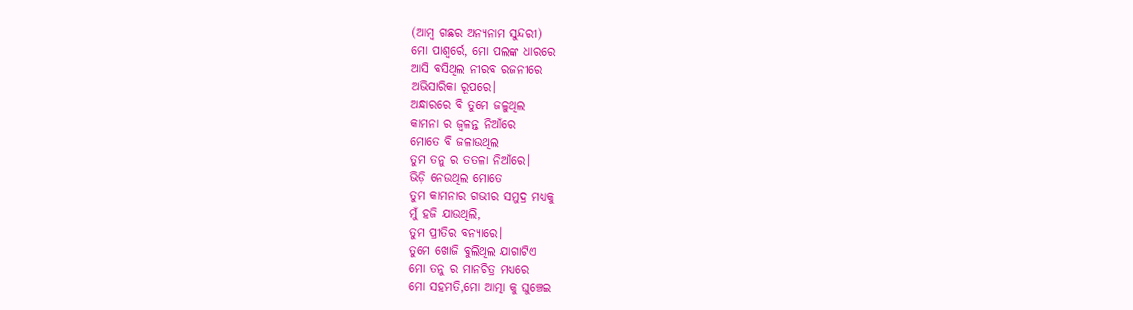(ଆମ୍ବ ଗଛର ଅନ୍ୟନାମ ସୁନ୍ଦରୀ)
ମୋ ପାଶ୍ୱର୍ରେ, ମୋ ପଲଙ୍କ ଧାରରେ
ଆସି ବସିଥିଲ ନୀରବ ରଜନୀରେ
ଅଭିସାରିକା ରୂପରେ।
ଅନ୍ଧାରରେ ବି ତୁମେ ଜଳୁଥିଲ
କାମନା ର ଜ୍ଵଳନ୍ତ ନିଆଁରେ
ମୋତେ ବି ଜଳାଉଥିଲ
ତୁମ ତନୁ ର ତତଳା ନିଆଁରେ।
ଭିଡ଼ି ନେଉଥିଲ ମୋତେ
ତୁମ କାମନାର ଗଭୀର ସମୁଦ୍ର ମଧ୍ୟକୁ
ମୁଁ ହଜି ଯାଉଥିଲି,
ତୁମ ପ୍ରୀତିର ବନ୍ୟାରେ।
ତୁମେ ଖୋଜି ବୁଲିଥିଲ ଯାଗାଟିଏ
ମୋ ତନୁ ର ମାନଚିତ୍ର ମଧ୍ୟରେ
ମୋ ସହମତି,ମୋ ଆତ୍ମା କୁ ଘୁଞ୍ଚେଇ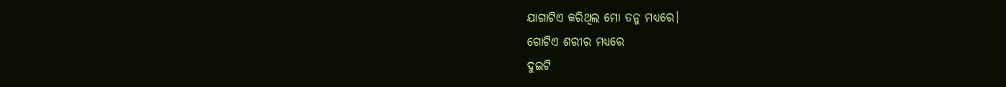ଯାଗାଟିଏ କରିଥିଲ ମୋ ତନୁ ମଧ୍ୟରେ।
ଗୋଟିଏ ଶରୀର ମଧ୍ୟରେ
ଦୁଇଟି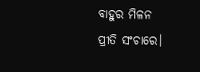ବାହୁର ମିଳନ
ପ୍ରୀତି ସଂଚାରେ।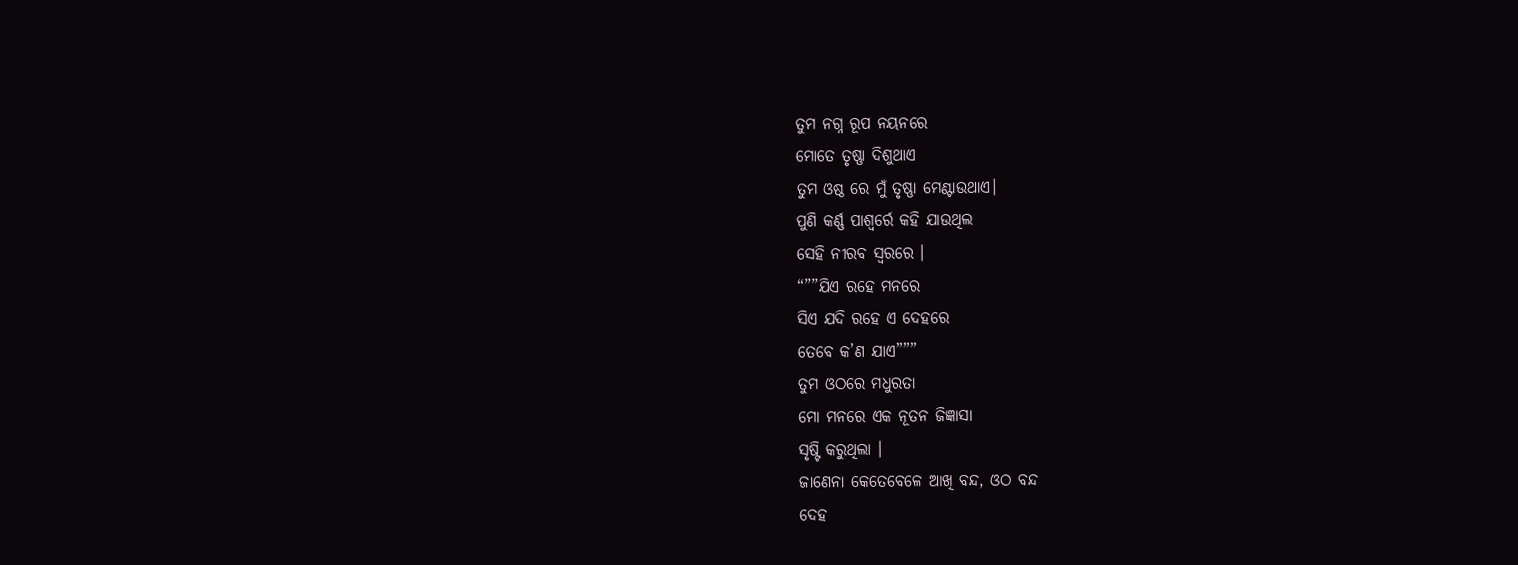ତୁମ ନଗ୍ନ ରୂପ ନୟନରେ
ମୋତେ ତୃଷ୍ଣା ଦିଶୁଥାଏ
ତୁମ ଓଷ୍ଠ ରେ ମୁଁ ତୃଷ୍ଣା ମେଣ୍ଟାଉଥାଏ।
ପୁଣି କର୍ଣ୍ଣ ପାଶ୍ୱର୍ରେ କହି ଯାଉଥିଲ
ସେହି ନୀରବ ସ୍ଵରରେ ।
“””ଯିଏ ରହେ ମନରେ
ସିଏ ଯଦି ରହେ ଏ ଦେହରେ
ତେବେ କ’ଣ ଯାଏ”””
ତୁମ ଓଠରେ ମଧୁରତା
ମୋ ମନରେ ଏକ ନୂତନ ଜିଜ୍ଞାସା
ସୃଷ୍ଟି କରୁଥିଲା ।
ଜାଣେନା କେତେବେଳେ ଆଖି ବନ୍ଦ, ଓଠ ବନ୍ଦ
ଦେହ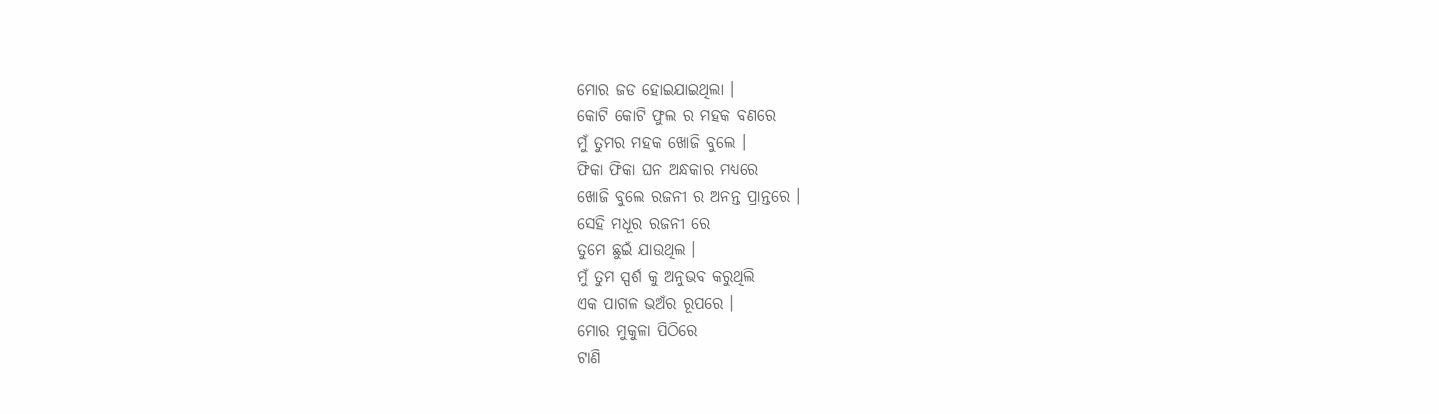ମୋର ଜଡ ହୋଇଯାଇଥିଲା ।
କୋଟି କୋଟି ଫୁଲ ର ମହକ ବଣରେ
ମୁଁ ତୁମର ମହକ ଖୋଜି ବୁଲେ ।
ଫିକା ଫିକା ଘନ ଅନ୍ଧକାର ମଧ୍ୟରେ
ଖୋଜି ବୁଲେ ରଜନୀ ର ଅନନ୍ତ ପ୍ରାନ୍ତରେ ।
ସେହି ମଧୂର ରଜନୀ ରେ
ତୁମେ ଛୁଇଁ ଯାଉଥିଲ ।
ମୁଁ ତୁମ ସ୍ପର୍ଶ କୁ ଅନୁଭବ କରୁଥିଲି
ଏକ ପାଗଳ ଭଅଁର ରୂପରେ ।
ମୋର ମୁକୁଳା ପିଠିରେ
ଟାଣି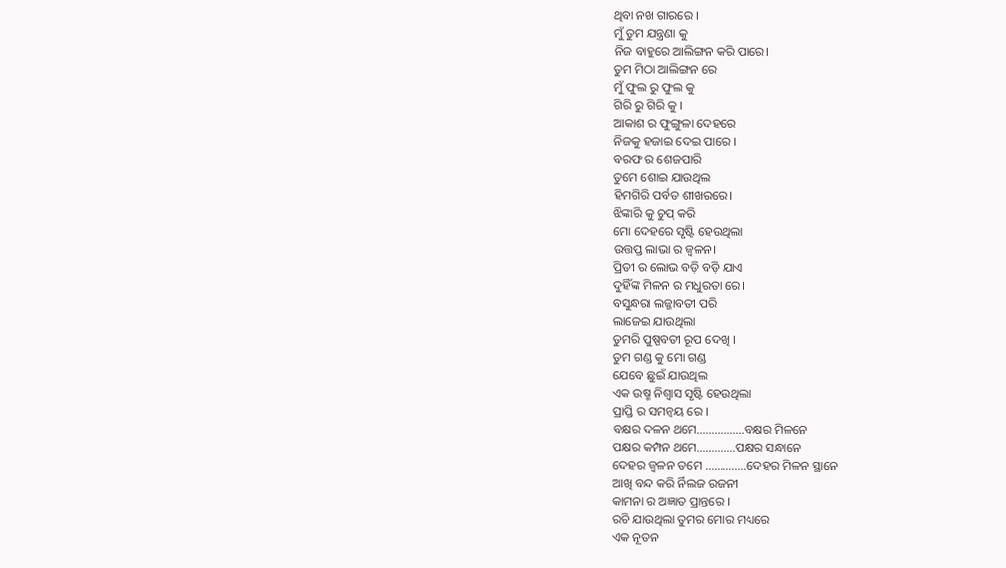ଥିବା ନଖ ଗାରରେ ।
ମୁଁ ତୁମ ଯନ୍ତ୍ରଣା କୁ
ନିଜ ବାହୁରେ ଆଲିଙ୍ଗନ କରି ପାରେ।
ତୁମ ମିଠା ଆଲିଙ୍ଗନ ରେ
ମୁଁ ଫୁଲ ରୁ ଫୁଲ କୁ
ଗିରି ରୁ ଗିରି କୁ ।
ଆକାଶ ର ଫୁଙ୍ଗୁଳା ଦେହରେ
ନିଜକୁ ହଜାଇ ଦେଇ ପାରେ ।
ବରଫ ର ଶେଜପାରି
ତୁମେ ଶୋଇ ଯାଉଥିଲ
ହିମଗିରି ପର୍ବତ ଶୀଖରରେ।
ଝିଙ୍କାରି କୁ ଚୁପ୍ କରି
ମୋ ଦେହରେ ସୃଷ୍ଟି ହେଉଥିଲା
ଉତ୍ତପ୍ତ ଲାଭା ର ଜ୍ଵଳନ।
ପ୍ରିତୀ ର ଲୋଭ ବଡ଼ି ବଡ଼ି ଯାଏ
ଦୁହିଁଙ୍କ ମିଳନ ର ମଧୁରତା ରେ।
ବସୁନ୍ଧରା ଲଜ୍ଜାବତୀ ପରି
ଲାଜେଇ ଯାଉଥିଲା
ତୁମରି ପୁଷ୍ପବତୀ ରୂପ ଦେଖି ।
ତୁମ ଗଣ୍ଡ କୁ ମୋ ଗଣ୍ଡ
ଯେବେ ଛୁଇଁ ଯାଉଥିଲ
ଏକ ଉଷ୍ମ ନିଶ୍ଵାସ ସୃଷ୍ଟି ହେଉଥିଲା
ପ୍ରାପ୍ତି ର ସମନ୍ଵୟ ରେ ।
ବକ୍ଷର ଦଳନ ଥମେ…………….ବକ୍ଷର ମିଳନେ
ପକ୍ଷର କମ୍ପନ ଥମେ………….ପକ୍ଷର ସନ୍ଧାନେ
ଦେହର ଜ୍ଵଳନ ତମେ …………..ଦେହର ମିଳନ ସ୍ଥାନେ
ଆଖି ବନ୍ଦ କରି ର୍ନିଲଜ ରଜନୀ
କାମନା ର ଅଜ୍ଞାତ ପ୍ରାନ୍ତରେ ।
ରଚି ଯାଉଥିଲା ତୁମର ମୋର ମଧ୍ୟରେ
ଏକ ନୂତନ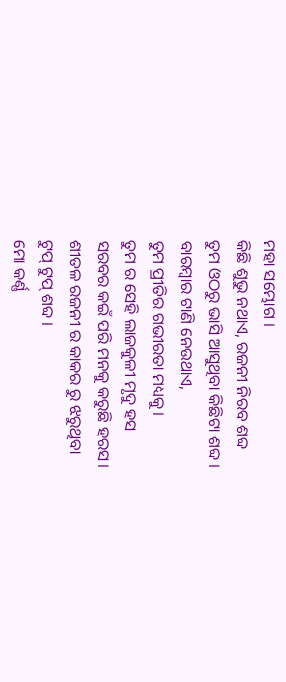ମହା ସମ୍ଭୋଗ ।
କିଛି ଶୁଭୁ ନଥାଏ, ରଜନୀ ନିରବ ଶବ୍ଦ
ତୁମ ଓଠରୁ ଭାସି ଆସୁଥିବା କିଛିଟା ଶବ୍ଦ ।
ବାରମ୍ବାର ଟାଣି ନେଉଥାଏ,
ତୁମ ପ୍ରୀତିର ଗଭୀରତା ମଧ୍ୟକୁ।
ତୁମ ର ସେହି ଲାଜକୁଳୀ ମୃଦୁ ହସ
ସରବର କଇଁ ପରି ମନକୁ କରୁଛି ହରସ।
ଶୀତଳ ରଜନୀ ର କାକର ରୁ ଝରୁଥିବା
ଟୁପ୍ ଟୁପ୍ ଶବ୍ଦ ।
ମୋ କର୍ଣ୍ଣ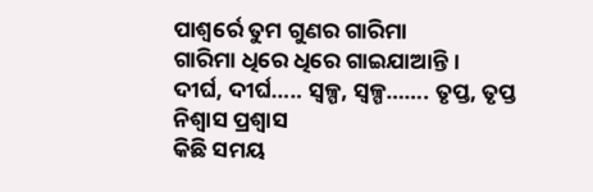ପାଶ୍ୱର୍ରେ ତୁମ ଗୁଣର ଗାରିମା
ଗାରିମା ଧିରେ ଧିରେ ଗାଇଯାଆନ୍ତି ।
ଦୀର୍ଘ, ଦୀର୍ଘ….. ସ୍ଵଳ୍ପ, ସ୍ଵଳ୍ପ……. ତୃପ୍ତ, ତୃପ୍ତ ନିଶ୍ଵାସ ପ୍ରଶ୍ଵାସ
କିଛି ସମୟ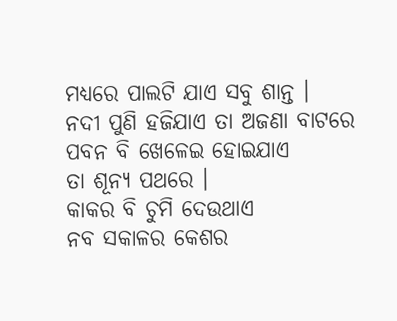ମଧ୍ୟରେ ପାଲଟି ଯାଏ ସବୁ ଶାନ୍ତ ।
ନଦୀ ପୁଣି ହଜିଯାଏ ତା ଅଜଣା ବାଟରେ
ପବନ ବି ଖେଳେଇ ହୋଇଯାଏ
ତା ଶୂନ୍ୟ ପଥରେ ।
କାକର ବି ଚୁମି ଦେଉଥାଏ
ନବ ସକାଳର କେଶର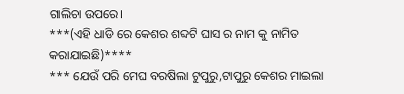ଗାଲିଚା ଉପରେ।
***(ଏହି ଧାଡି ରେ କେଶର ଶବ୍ଦଟି ଘାସ ର ନାମ କୁ ନାମିତ କରାଯାଇଛି)****
*** ଯେଉଁ ପରି ମେଘ ବରଷିଲା ଟୁପୁରୁ,ଟାପୁରୁ କେଶର ମାଇଲା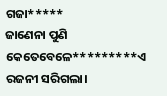ଗଜା*****
ଜାଣେନା ପୁଣି କେତେବେଳେ*********ଏ ରଜନୀ ସରିଗଲା।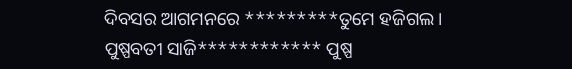ଦିବସର ଆଗମନରେ *********ତୁମେ ହଜିଗଲ।
ପୁଷ୍ପବତୀ ସାଜି************ ପୁଷ୍ପ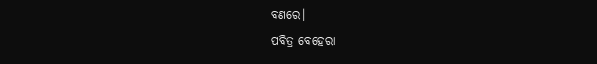ବଣରେ।
ପବିତ୍ର ବେହେରା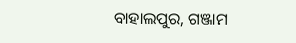ବାହାଲପୁର, ଗଞ୍ଜାମ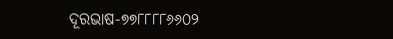ଦୂରଭାଷ-୭୭୮୮୮୮୬୬୦୨